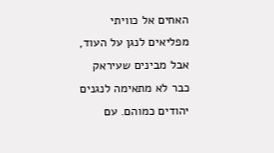האחים אל כוויתי מפליאים לנגן על העוד, אבל מבינים שעיראק כבר לא מתאימה לנגנים יהודים כמוהם. עם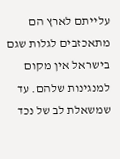עלייתם לארץ הם מתאכזבים לגלות שגם בישראל אין מקום למנגינות שלהם. עד שמשאלת לב של נכד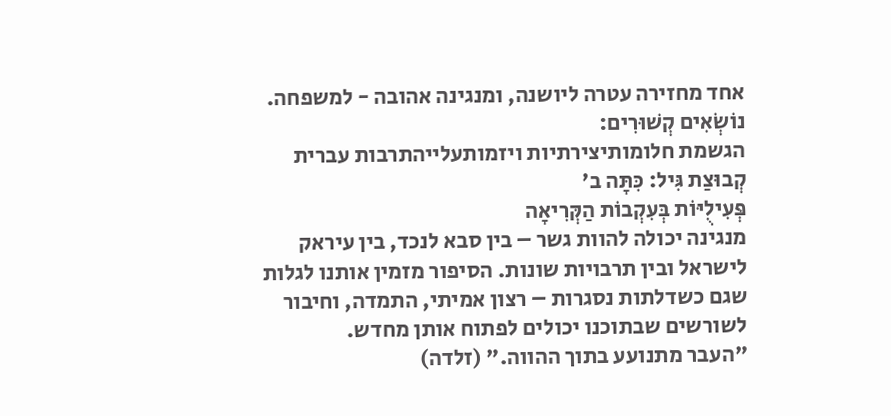אחד מחזירה עטרה ליושנה, ומנגינה אהובה - למשפחה.
נוֹשְׂאִים קְשׁוּרִים:
הגשמת חלומותיצירתיות ויזמותעלייהתרבות עברית
קְבוּצַת גִּיל: כִּתָּה ב'
פְּעִילֻיּוֹת בְּעִקְבוֹת הַקְּרִיאָה
מנגינה יכולה להוות גשר – בין סבא לנכד, בין עיראק לישראל ובין תרבויות שונות. הסיפור מזמין אותנו לגלות שגם כשדלתות נסגרות – רצון אמיתי, התמדה, וחיבור לשורשים שבתוכנו יכולים לפתוח אותן מחדש.
"העבר מתנועע בתוך ההווה." (זלדה)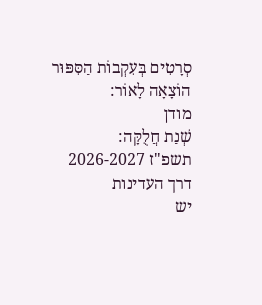סְרָטִים בְּעִקְבוֹת הַסִּפּוּר
הוֹצָאָה לָאוֹר:
מודן
שְׁנַת חֲלֻקָּה:
תשפ"ז 2026-2027
דרך העדינות
יש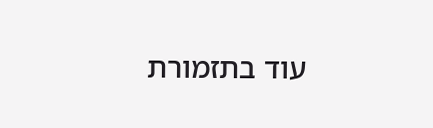עוד בתזמורת